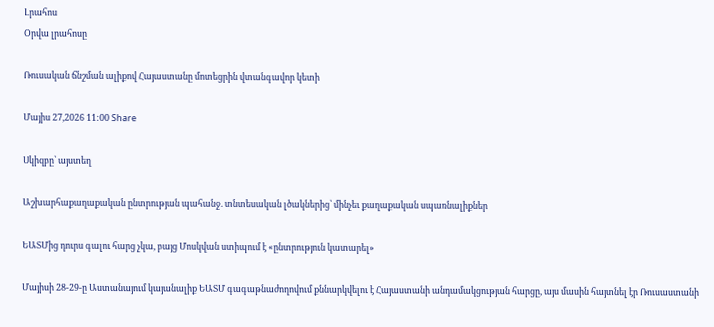Լրահոս
Օրվա լրահոսը

Ռուսական ճնշման ալիքով Հայաստանը մոտեցրին վտանգավոր կետի

Մայիս 27,2026 11:00 Share

Սկիզբը՝ այստեղ

Աշխարհաքաղաքական ընտրության պահանջ. տնտեսական լծակներից՝ մինչեւ քաղաքական սպառնալիքներ

ԵԱՏՄից դուրս գալու հարց չկա, բայց Մոսկվան ստիպում է «ընտրություն կատարել»

Մայիսի 28-29-ը Աստանայում կայանալիք ԵԱՏՄ գագաթնաժողովում քննարկվելու է Հայաստանի անդամակցության հարցը, այս մասին հայտնել էր Ռուսաստանի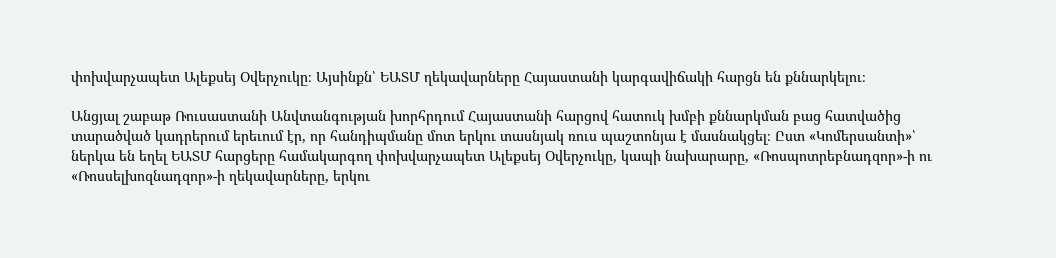փոխվարչապետ Ալեքսեյ Օվերչուկը։ Այսինքն՝ ԵԱՏՄ ղեկավարները Հայաստանի կարգավիճակի հարցն են քննարկելու։

Անցյալ շաբաթ Ռուսաստանի Անվտանգության խորհրդում Հայաստանի հարցով հատուկ խմբի քննարկման բաց հատվածից տարածված կադրերում երեւում էր, որ հանդիպմանը մոտ երկու տասնյակ ռուս պաշտոնյա է մասնակցել։ Ըստ «Կոմերսանտի»՝ ներկա են եղել ԵԱՏՄ հարցերը համակարգող փոխվարչապետ Ալեքսեյ Օվերչուկը, կապի նախարարը, «Ռոսպոտրեբնադզոր»-ի ու «Ռոսսելխոզնադզոր»-ի ղեկավարները, երկու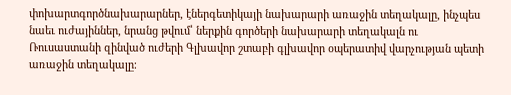փոխարտգործնախարարներ, էներգետիկայի նախարարի առաջին տեղակալը, ինչպես նաեւ ուժայիններ, նրանց թվում՝ ներքին գործերի նախարարի տեղակալն ու Ռուսաստանի զինված ուժերի Գլխավոր շտաբի գլխավոր օպերատիվ վարչության պետի առաջին տեղակալը։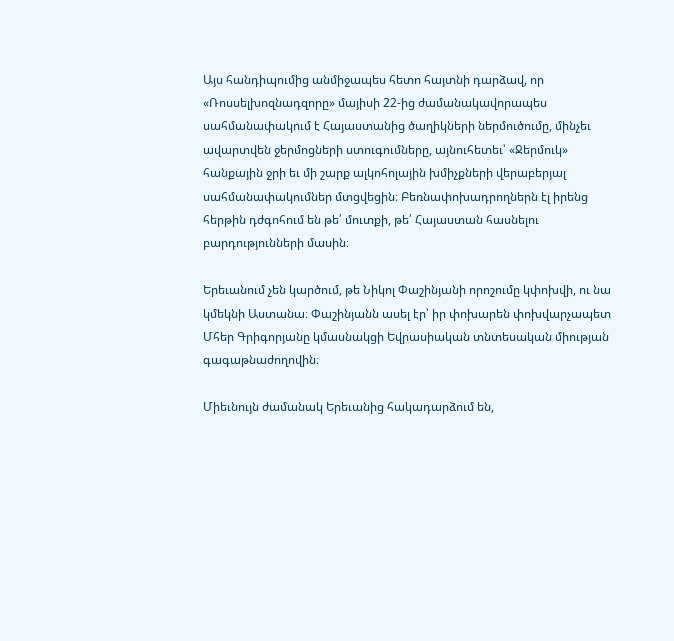Այս հանդիպումից անմիջապես հետո հայտնի դարձավ, որ «Ռոսսելխոզնադզորը» մայիսի 22-ից ժամանակավորապես սահմանափակում է Հայաստանից ծաղիկների ներմուծումը, մինչեւ ավարտվեն ջերմոցների ստուգումները, այնուհետեւ՝ «Ջերմուկ» հանքային ջրի եւ մի շարք ալկոհոլային խմիչքների վերաբերյալ սահմանափակումներ մտցվեցին։ Բեռնափոխադրողներն էլ իրենց հերթին դժգոհում են թե՛ մուտքի, թե՛ Հայաստան հասնելու բարդությունների մասին։

Երեւանում չեն կարծում, թե Նիկոլ Փաշինյանի որոշումը կփոխվի, ու նա կմեկնի Աստանա։ Փաշինյանն ասել էր՝ իր փոխարեն փոխվարչապետ Մհեր Գրիգորյանը կմասնակցի Եվրասիական տնտեսական միության գագաթնաժողովին։

Միեւնույն ժամանակ Երեւանից հակադարձում են,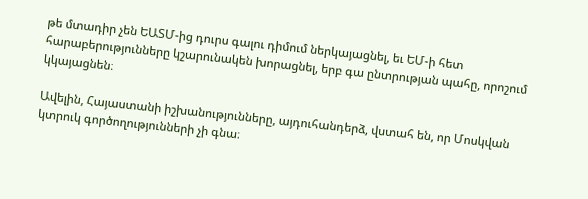թե մտադիր չեն ԵԱՏՄ-ից դուրս գալու դիմում ներկայացնել, եւ ԵՄ-ի հետ հարաբերությունները կշարունակեն խորացնել, երբ գա ընտրության պահը, որոշում կկայացնեն։

Ավելին, Հայաստանի իշխանությունները, այդուհանդերձ, վստահ են, որ Մոսկվան կտրուկ գործողությունների չի գնա։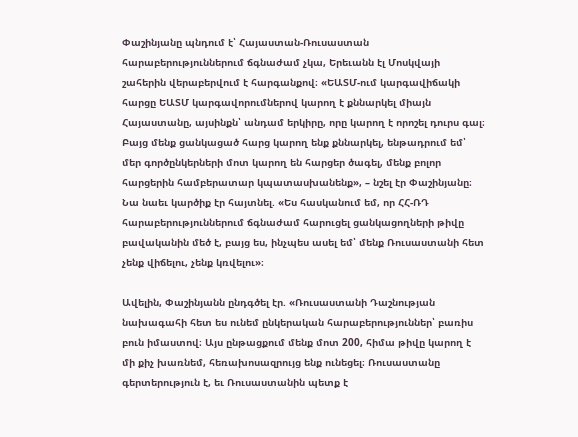Փաշինյանը պնդում է՝ Հայաստան-Ռուսաստան հարաբերություններում ճգնաժամ չկա, Երեւանն էլ Մոսկվայի շահերին վերաբերվում է հարգանքով։ «ԵԱՏՄ-ում կարգավիճակի հարցը ԵԱՏՄ կարգավորումներով կարող է քննարկել միայն Հայաստանը, այսինքն՝ անդամ երկիրը, որը կարող է որոշել դուրս գալ։ Բայց մենք ցանկացած հարց կարող ենք քննարկել, ենթադրում եմ՝ մեր գործընկերների մոտ կարող են հարցեր ծագել, մենք բոլոր հարցերին համբերատար կպատասխանենք», – նշել էր Փաշինյանը։ Նա նաեւ կարծիք էր հայտնել. «Ես հասկանում եմ, որ ՀՀ-ՌԴ հարաբերություններում ճգնաժամ հարուցել ցանկացողների թիվը բավականին մեծ է, բայց ես, ինչպես ասել եմ՝ մենք Ռուսաստանի հետ չենք վիճելու, չենք կռվելու»։

Ավելին, Փաշինյանն ընդգծել էր. «Ռուսաստանի Դաշնության նախագահի հետ ես ունեմ ընկերական հարաբերություններ՝ բառիս բուն իմաստով։ Այս ընթացքում մենք մոտ 200, հիմա թիվը կարող է մի քիչ խառնեմ, հեռախոսազրույց ենք ունեցել։ Ռուսաստանը գերտերություն է, եւ Ռուսաստանին պետք է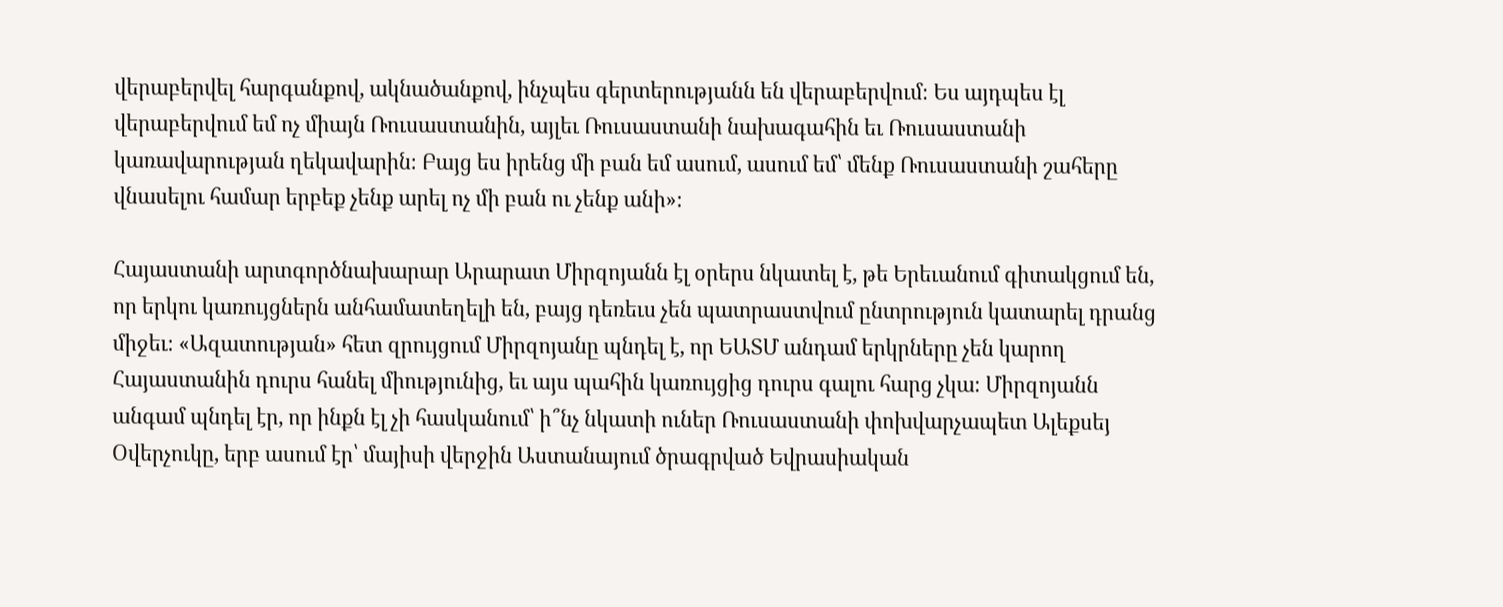վերաբերվել հարգանքով, ակնածանքով, ինչպես գերտերությանն են վերաբերվում։ Ես այդպես էլ վերաբերվում եմ ոչ միայն Ռուսաստանին, այլեւ Ռուսաստանի նախագահին եւ Ռուսաստանի կառավարության ղեկավարին։ Բայց ես իրենց մի բան եմ ասում, ասում եմ՝ մենք Ռուսաստանի շահերը վնասելու համար երբեք չենք արել ոչ մի բան ու չենք անի»։

Հայաստանի արտգործնախարար Արարատ Միրզոյանն էլ օրերս նկատել է, թե Երեւանում գիտակցում են, որ երկու կառույցներն անհամատեղելի են, բայց դեռեւս չեն պատրաստվում ընտրություն կատարել դրանց միջեւ։ «Ազատության» հետ զրույցում Միրզոյանը պնդել է, որ ԵԱՏՄ անդամ երկրները չեն կարող Հայաստանին դուրս հանել միությունից, եւ այս պահին կառույցից դուրս գալու հարց չկա։ Միրզոյանն անգամ պնդել էր, որ ինքն էլ չի հասկանում՝ ի՞նչ նկատի ուներ Ռուսաստանի փոխվարչապետ Ալեքսեյ Օվերչուկը, երբ ասում էր՝ մայիսի վերջին Աստանայում ծրագրված Եվրասիական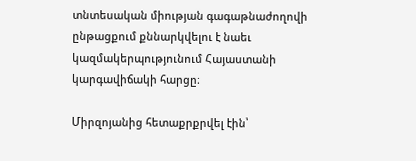տնտեսական միության գագաթնաժողովի ընթացքում քննարկվելու է նաեւ կազմակերպությունում Հայաստանի կարգավիճակի հարցը։

Միրզոյանից հետաքրքրվել էին՝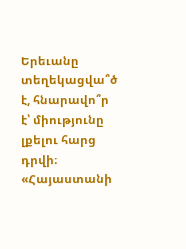Երեւանը տեղեկացվա՞ծ է, հնարավո՞ր է՝ միությունը լքելու հարց դրվի։ «Հայաստանի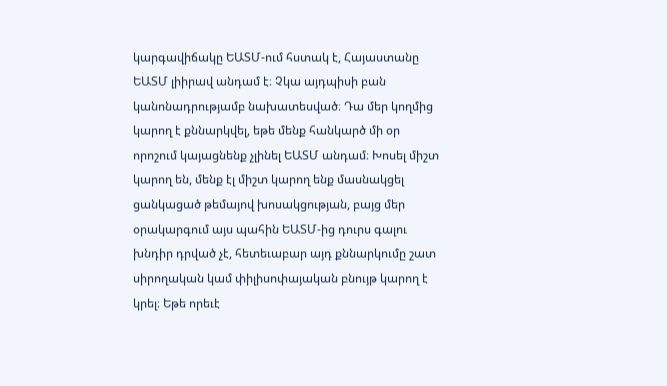կարգավիճակը ԵԱՏՄ-ում հստակ է, Հայաստանը ԵԱՏՄ լիիրավ անդամ է։ Չկա այդպիսի բան կանոնադրությամբ նախատեսված։ Դա մեր կողմից կարող է քննարկվել, եթե մենք հանկարծ մի օր որոշում կայացնենք չլինել ԵԱՏՄ անդամ։ Խոսել միշտ կարող են, մենք էլ միշտ կարող ենք մասնակցել ցանկացած թեմայով խոսակցության, բայց մեր օրակարգում այս պահին ԵԱՏՄ-ից դուրս գալու խնդիր դրված չէ, հետեւաբար այդ քննարկումը շատ սիրողական կամ փիլիսոփայական բնույթ կարող է կրել։ Եթե որեւէ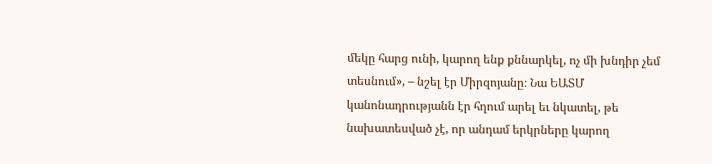մեկը հարց ունի, կարող ենք քննարկել, ոչ մի խնդիր չեմ տեսնում», – նշել էր Միրզոյանը։ Նա ԵԱՏՄ կանոնադրությանն էր հղում արել եւ նկատել, թե նախատեսված չէ, որ անդամ երկրները կարող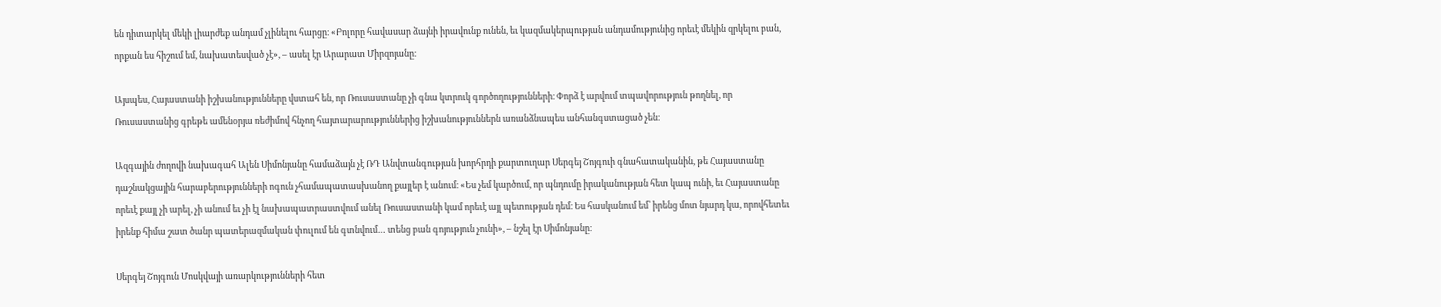են դիտարկել մեկի լիարժեք անդամ չլինելու հարցը։ «Բոլորը հավասար ձայնի իրավունք ունեն, եւ կազմակերպության անդամությունից որեւէ մեկին զրկելու բան, որքան ես հիշում եմ, նախատեսված չէ», – ասել էր Արարատ Միրզոյանը։

Այսպես, Հայաստանի իշխանությունները վստահ են, որ Ռուսաստանը չի գնա կտրուկ գործողությունների։ Փորձ է արվում տպավորություն թողնել, որ Ռուսաստանից գրեթե ամենօրյա ռեժիմով հնչող հայտարարություններից իշխանություններն առանձնապես անհանգստացած չեն։

Ազգային ժողովի նախագահ Ալեն Սիմոնյանը համաձայն չէ ՌԴ Անվտանգության խորհրդի քարտուղար Սերգեյ Շոյգուի գնահատականին, թե Հայաստանը դաշնակցային հարաբերությունների ոգուն չհամապատասխանող քայլեր է անում։ «Ես չեմ կարծում, որ պնդումը իրականության հետ կապ ունի, եւ Հայաստանը որեւէ քայլ չի արել, չի անում եւ չի էլ նախապատրաստվում անել Ռուսաստանի կամ որեւէ այլ պետության դեմ։ Ես հասկանում եմ՝ իրենց մոտ նյարդ կա, որովհետեւ իրենք հիմա շատ ծանր պատերազմական փուլում են գտնվում… տենց բան գոյություն չունի», – նշել էր Սիմոնյանը։

Սերգեյ Շոյգուն Մոսկվայի առարկությունների հետ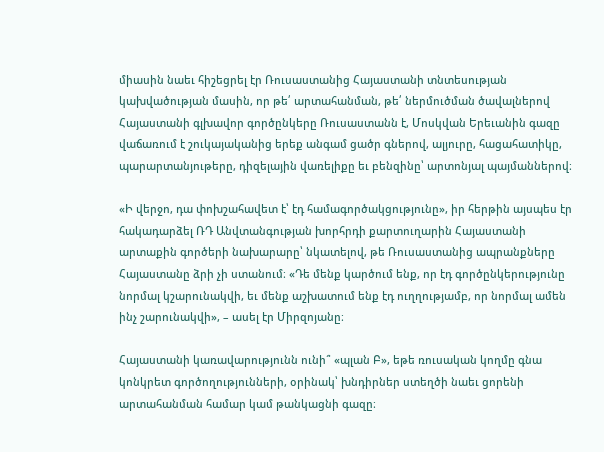միասին նաեւ հիշեցրել էր Ռուսաստանից Հայաստանի տնտեսության կախվածության մասին, որ թե՛ արտահանման, թե՛ ներմուծման ծավալներով Հայաստանի գլխավոր գործընկերը Ռուսաստանն է, Մոսկվան Երեւանին գազը վաճառում է շուկայականից երեք անգամ ցածր գներով, ալյուրը, հացահատիկը, պարարտանյութերը, դիզելային վառելիքը եւ բենզինը՝ արտոնյալ պայմաններով։

«Ի վերջո, դա փոխշահավետ է՝ էդ համագործակցությունը», իր հերթին այսպես էր հակադարձել ՌԴ Անվտանգության խորհրդի քարտուղարին Հայաստանի արտաքին գործերի նախարարը՝ նկատելով, թե Ռուսաստանից ապրանքները Հայաստանը ձրի չի ստանում։ «Դե մենք կարծում ենք, որ էդ գործընկերությունը նորմալ կշարունակվի, եւ մենք աշխատում ենք էդ ուղղությամբ, որ նորմալ ամեն ինչ շարունակվի», – ասել էր Միրզոյանը։

Հայաստանի կառավարությունն ունի՞ «պլան Բ», եթե ռուսական կողմը գնա կոնկրետ գործողությունների, օրինակ՝ խնդիրներ ստեղծի նաեւ ցորենի արտահանման համար կամ թանկացնի գազը։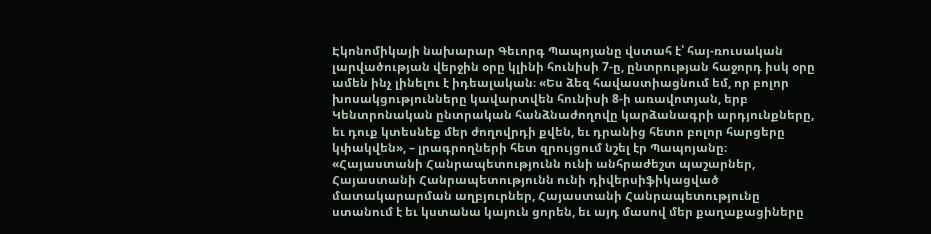Էկոնոմիկայի նախարար Գեւորգ Պապոյանը վստահ է՝ հայ-ռուսական լարվածության վերջին օրը կլինի հունիսի 7-ը, ընտրության հաջորդ իսկ օրը ամեն ինչ լինելու է իդեալական։ «Ես ձեզ հավաստիացնում եմ, որ բոլոր խոսակցությունները կավարտվեն հունիսի 8-ի առավոտյան, երբ Կենտրոնական ընտրական հանձնաժողովը կարձանագրի արդյունքները, եւ դուք կտեսնեք մեր ժողովրդի քվեն, եւ դրանից հետո բոլոր հարցերը կփակվեն», – լրագրողների հետ զրույցում նշել էր Պապոյանը։ «Հայաստանի Հանրապետությունն ունի անհրաժեշտ պաշարներ, Հայաստանի Հանրապետությունն ունի դիվերսիֆիկացված մատակարարման աղբյուրներ, Հայաստանի Հանրապետությունը ստանում է եւ կստանա կայուն ցորեն, եւ այդ մասով մեր քաղաքացիները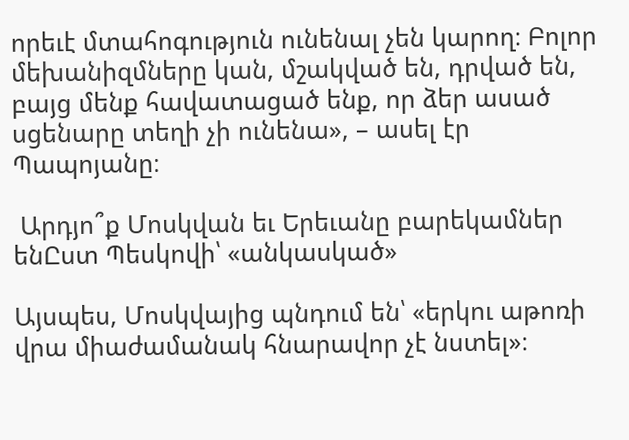որեւէ մտահոգություն ունենալ չեն կարող։ Բոլոր մեխանիզմները կան, մշակված են, դրված են, բայց մենք հավատացած ենք, որ ձեր ասած սցենարը տեղի չի ունենա», – ասել էր Պապոյանը։

 Արդյո՞ք Մոսկվան եւ Երեւանը բարեկամներ ենԸստ Պեսկովի՝ «անկասկած»

Այսպես, Մոսկվայից պնդում են՝ «երկու աթոռի վրա միաժամանակ հնարավոր չէ նստել»։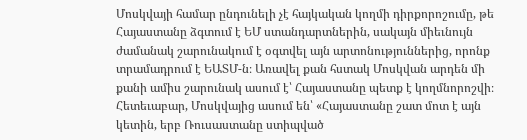Մոսկվայի համար ընդունելի չէ հայկական կողմի դիրքորոշումը, թե Հայաստանը ձգտում է ԵՄ ստանդարտներին, սակայն միեւնույն ժամանակ շարունակում է օգտվել այն արտոնություններից, որոնք տրամադրում է ԵԱՏՄ-ն։ Առավել քան հստակ Մոսկվան արդեն մի քանի ամիս շարունակ ասում է՝ Հայաստանը պետք է կողմնորոշվի։ Հետեւաբար, Մոսկվայից ասում են՝ «Հայաստանը շատ մոտ է այն կետին, երբ Ռուսաստանը ստիպված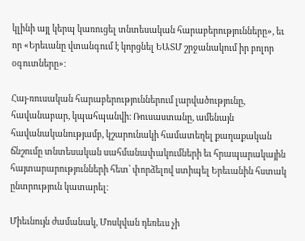կլինի այլ կերպ կառուցել տնտեսական հարաբերությունները», եւ որ «Երեւանը վտանգում է կորցնել ԵԱՏՄ շրջանակում իր բոլոր օգուտները»։

Հայ-ռուսական հարաբերություններում լարվածությունը, հավանաբար, կպահպանվի։ Ռուսաստանը, ամենայն հավանականությամբ, կշարունակի համատեղել քաղաքական ճնշումը տնտեսական սահմանափակումների եւ հրապարակային հայտարարությունների հետ՝ փորձելով ստիպել Երեւանին հստակ ընտրություն կատարել։

Միեւնույն ժամանակ, Մոսկվան դեռեւս չի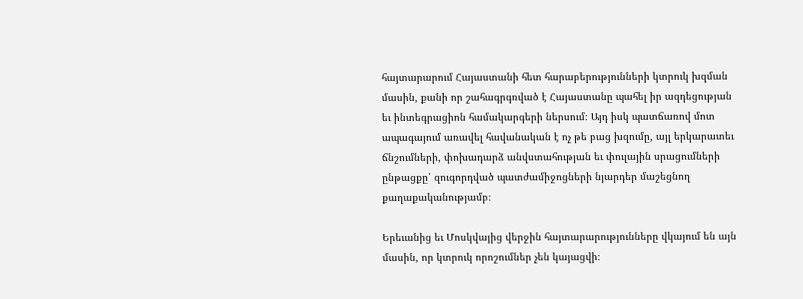հայտարարում Հայաստանի հետ հարաբերությունների կտրուկ խզման մասին, քանի որ շահագրգռված է Հայաստանը պահել իր ազդեցության եւ ինտեգրացիոն համակարգերի ներսում։ Այդ իսկ պատճառով մոտ ապագայում առավել հավանական է ոչ թե բաց խզումը, այլ երկարատեւ ճնշումների, փոխադարձ անվստահության եւ փուլային սրացումների ընթացքը՝ զուգորդված պատժամիջոցների նյարդեր մաշեցնող քաղաքականությամբ։

Երեւանից եւ Մոսկվայից վերջին հայտարարությունները վկայում են այն մասին, որ կտրուկ որոշումներ չեն կայացվի։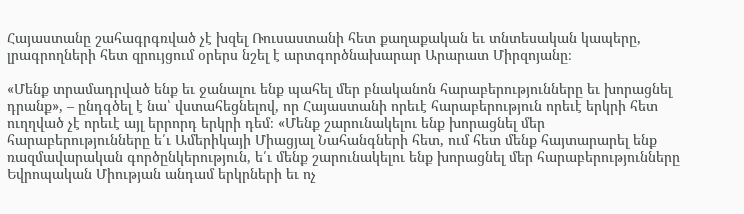Հայաստանը շահագրգռված չէ խզել Ռուսաստանի հետ քաղաքական եւ տնտեսական կապերը, լրագրողների հետ զրույցում օրերս նշել է արտգործնախարար Արարատ Միրզոյանը։

«Մենք տրամադրված ենք եւ ջանալու ենք պահել մեր բնականոն հարաբերությունները եւ խորացնել դրանք», – ընդգծել է նա՝ վստահեցնելով, որ Հայաստանի որեւէ հարաբերություն որեւէ երկրի հետ ուղղված չէ որեւէ այլ երրորդ երկրի դեմ։ «Մենք շարունակելու ենք խորացնել մեր հարաբերությունները ե՛ւ Ամերիկայի Միացյալ Նահանգների հետ, ում հետ մենք հայտարարել ենք ռազմավարական գործընկերություն, ե՛ւ մենք շարունակելու ենք խորացնել մեր հարաբերությունները Եվրոպական Միության անդամ երկրների եւ ոչ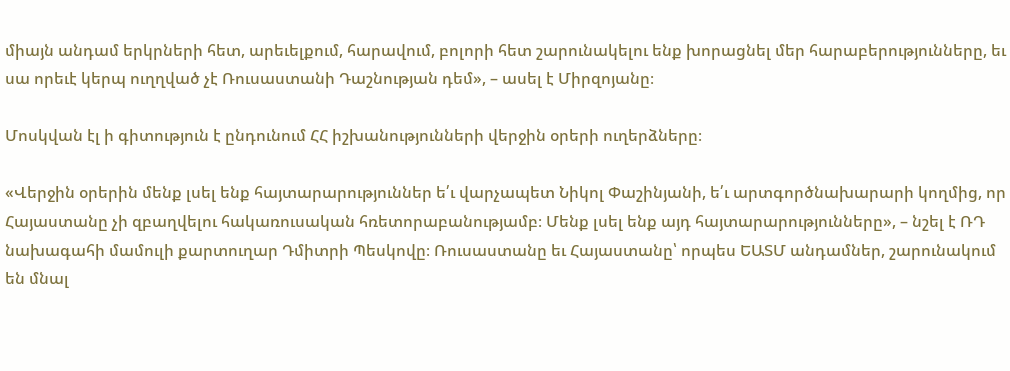միայն անդամ երկրների հետ, արեւելքում, հարավում, բոլորի հետ շարունակելու ենք խորացնել մեր հարաբերությունները, եւ սա որեւէ կերպ ուղղված չէ Ռուսաստանի Դաշնության դեմ», – ասել է Միրզոյանը։

Մոսկվան էլ ի գիտություն է ընդունում ՀՀ իշխանությունների վերջին օրերի ուղերձները։

«Վերջին օրերին մենք լսել ենք հայտարարություններ ե՛ւ վարչապետ Նիկոլ Փաշինյանի, ե՛ւ արտգործնախարարի կողմից, որ Հայաստանը չի զբաղվելու հակառուսական հռետորաբանությամբ։ Մենք լսել ենք այդ հայտարարությունները», – նշել է ՌԴ նախագահի մամուլի քարտուղար Դմիտրի Պեսկովը։ Ռուսաստանը եւ Հայաստանը՝ որպես ԵԱՏՄ անդամներ, շարունակում են մնալ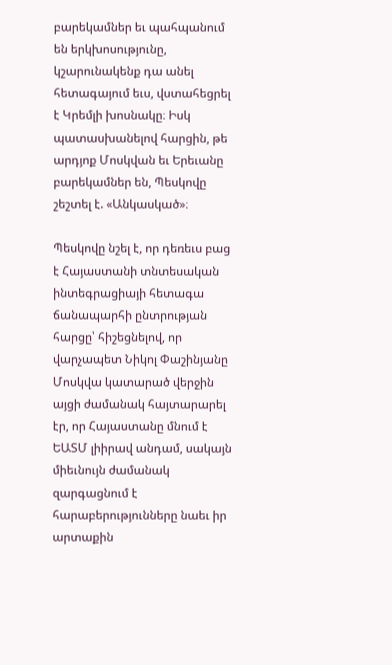բարեկամներ եւ պահպանում են երկխոսությունը, կշարունակենք դա անել հետագայում եւս, վստահեցրել է Կրեմլի խոսնակը։ Իսկ պատասխանելով հարցին, թե արդյոք Մոսկվան եւ Երեւանը բարեկամներ են, Պեսկովը շեշտել է. «Անկասկած»։

Պեսկովը նշել է, որ դեռեւս բաց է Հայաստանի տնտեսական ինտեգրացիայի հետագա ճանապարհի ընտրության հարցը՝ հիշեցնելով, որ վարչապետ Նիկոլ Փաշինյանը Մոսկվա կատարած վերջին այցի ժամանակ հայտարարել էր, որ Հայաստանը մնում է ԵԱՏՄ լիիրավ անդամ, սակայն միեւնույն ժամանակ զարգացնում է հարաբերությունները նաեւ իր արտաքին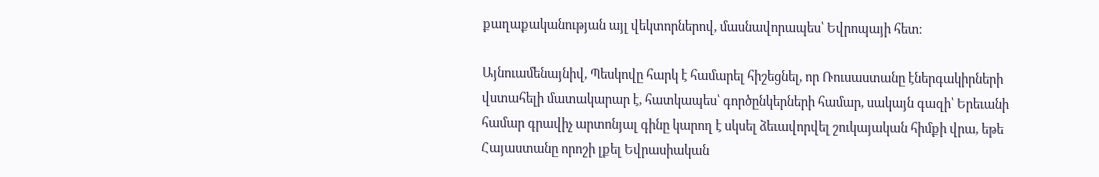քաղաքականության այլ վեկտորներով, մասնավորապես՝ Եվրոպայի հետ։

Այնուամենայնիվ, Պեսկովը հարկ է համարել հիշեցնել, որ Ռուսաստանը էներգակիրների վստահելի մատակարար է, հատկապես՝ գործընկերների համար, սակայն գազի՝ Երեւանի համար գրավիչ արտոնյալ գինը կարող է սկսել ձեւավորվել շուկայական հիմքի վրա, եթե Հայաստանը որոշի լքել Եվրասիական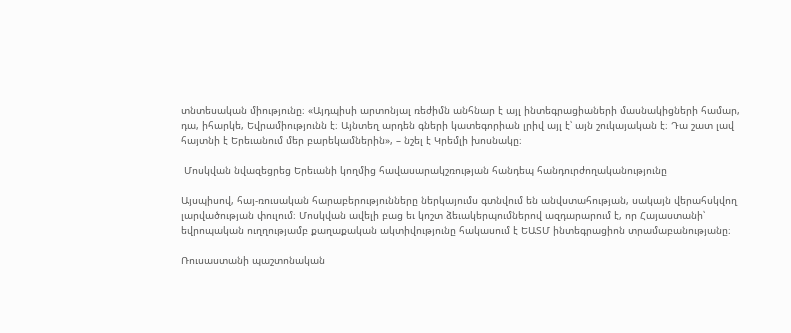տնտեսական միությունը։ «Այդպիսի արտոնյալ ռեժիմն անհնար է այլ ինտեգրացիաների մասնակիցների համար, դա, իհարկե, Եվրամիությունն է։ Այնտեղ արդեն գների կատեգորիան լրիվ այլ է՝ այն շուկայական է։ Դա շատ լավ հայտնի է Երեւանում մեր բարեկամներին», – նշել է Կրեմլի խոսնակը։

 Մոսկվան նվազեցրեց Երեւանի կողմից հավասարակշռության հանդեպ հանդուրժողականությունը

Այսպիսով, հայ-ռուսական հարաբերությունները ներկայումս գտնվում են անվստահության, սակայն վերահսկվող լարվածության փուլում։ Մոսկվան ավելի բաց եւ կոշտ ձեւակերպումներով ազդարարում է, որ Հայաստանի՝ եվրոպական ուղղությամբ քաղաքական ակտիվությունը հակասում է ԵԱՏՄ ինտեգրացիոն տրամաբանությանը։

Ռուսաստանի պաշտոնական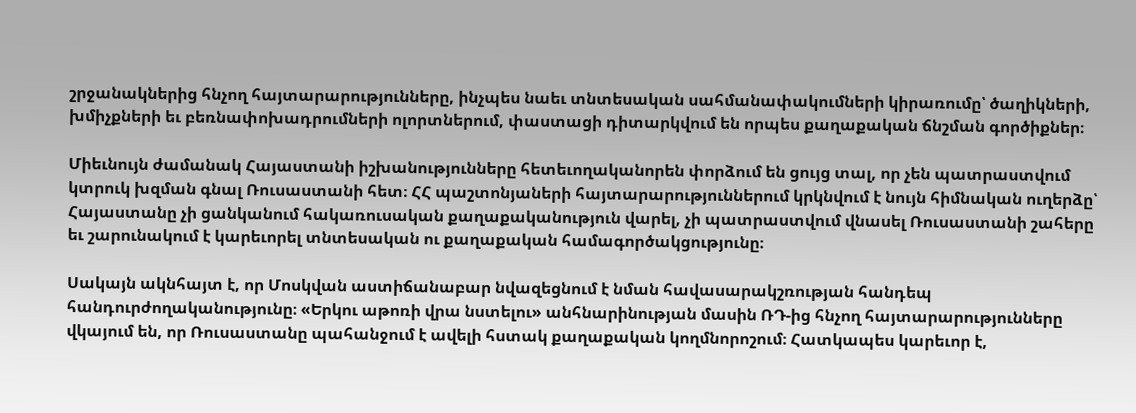շրջանակներից հնչող հայտարարությունները, ինչպես նաեւ տնտեսական սահմանափակումների կիրառումը՝ ծաղիկների, խմիչքների եւ բեռնափոխադրումների ոլորտներում, փաստացի դիտարկվում են որպես քաղաքական ճնշման գործիքներ։

Միեւնույն ժամանակ Հայաստանի իշխանությունները հետեւողականորեն փորձում են ցույց տալ, որ չեն պատրաստվում կտրուկ խզման գնալ Ռուսաստանի հետ։ ՀՀ պաշտոնյաների հայտարարություններում կրկնվում է նույն հիմնական ուղերձը՝ Հայաստանը չի ցանկանում հակառուսական քաղաքականություն վարել, չի պատրաստվում վնասել Ռուսաստանի շահերը եւ շարունակում է կարեւորել տնտեսական ու քաղաքական համագործակցությունը։

Սակայն ակնհայտ է, որ Մոսկվան աստիճանաբար նվազեցնում է նման հավասարակշռության հանդեպ հանդուրժողականությունը։ «Երկու աթոռի վրա նստելու» անհնարինության մասին ՌԴ-ից հնչող հայտարարությունները վկայում են, որ Ռուսաստանը պահանջում է ավելի հստակ քաղաքական կողմնորոշում։ Հատկապես կարեւոր է,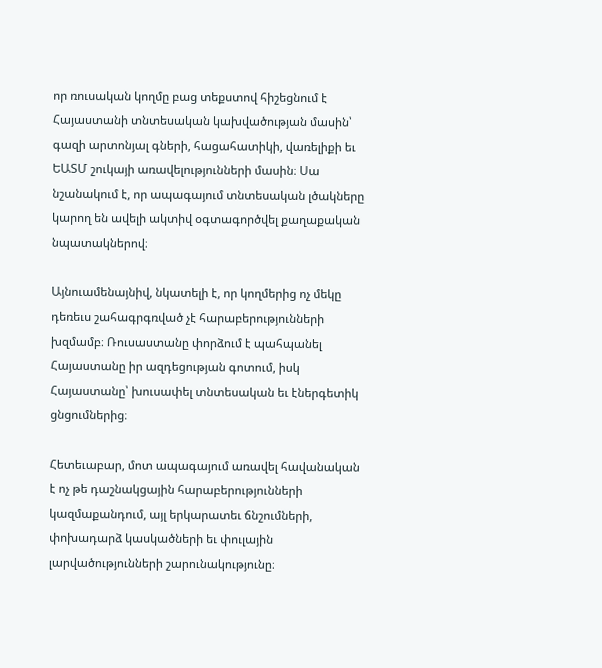որ ռուսական կողմը բաց տեքստով հիշեցնում է Հայաստանի տնտեսական կախվածության մասին՝ գազի արտոնյալ գների, հացահատիկի, վառելիքի եւ ԵԱՏՄ շուկայի առավելությունների մասին։ Սա նշանակում է, որ ապագայում տնտեսական լծակները կարող են ավելի ակտիվ օգտագործվել քաղաքական նպատակներով։

Այնուամենայնիվ, նկատելի է, որ կողմերից ոչ մեկը դեռեւս շահագրգռված չէ հարաբերությունների խզմամբ։ Ռուսաստանը փորձում է պահպանել Հայաստանը իր ազդեցության գոտում, իսկ Հայաստանը՝ խուսափել տնտեսական եւ էներգետիկ ցնցումներից։

Հետեւաբար, մոտ ապագայում առավել հավանական է ոչ թե դաշնակցային հարաբերությունների կազմաքանդում, այլ երկարատեւ ճնշումների, փոխադարձ կասկածների եւ փուլային լարվածությունների շարունակությունը։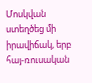Մոսկվան ստեղծեց մի իրավիճակ, երբ հայ-ռուսական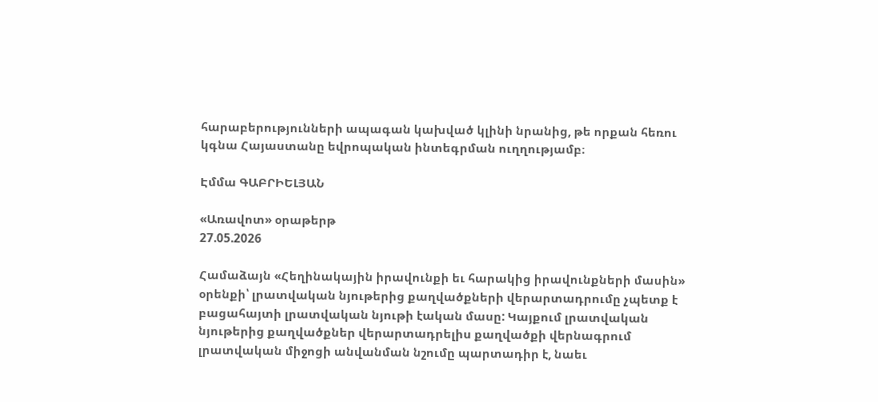հարաբերությունների ապագան կախված կլինի նրանից, թե որքան հեռու կգնա Հայաստանը եվրոպական ինտեգրման ուղղությամբ։

Էմմա ԳԱԲՐԻԵԼՅԱՆ

«Առավոտ» օրաթերթ
27.05.2026

Համաձայն «Հեղինակային իրավունքի եւ հարակից իրավունքների մասին» օրենքի՝ լրատվական նյութերից քաղվածքների վերարտադրումը չպետք է բացահայտի լրատվական նյութի էական մասը: Կայքում լրատվական նյութերից քաղվածքներ վերարտադրելիս քաղվածքի վերնագրում լրատվական միջոցի անվանման նշումը պարտադիր է, նաեւ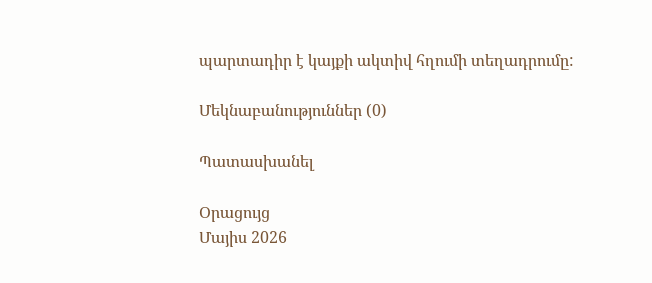պարտադիր է կայքի ակտիվ հղումի տեղադրումը:

Մեկնաբանություններ (0)

Պատասխանել

Օրացույց
Մայիս 2026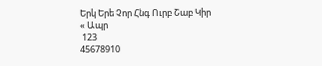Երկ Երե Չոր Հնգ Ուրբ Շաբ Կիր
« Ապր
 123
45678910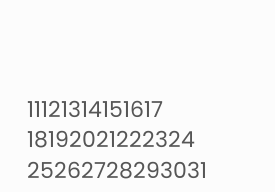11121314151617
18192021222324
25262728293031